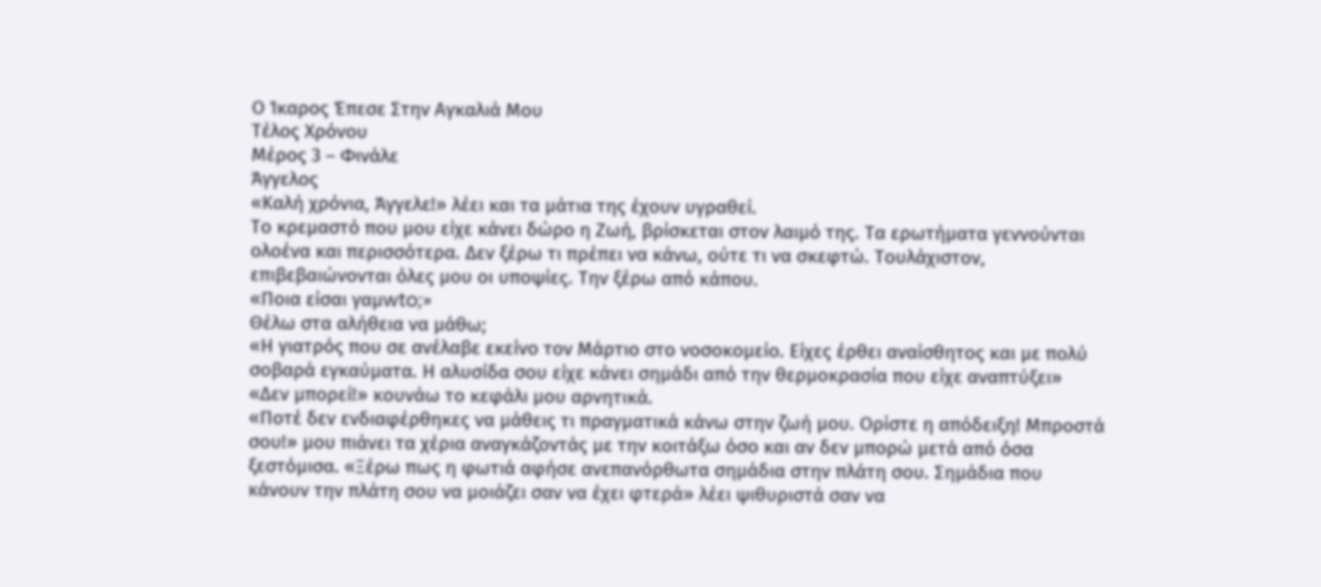Ο Ίκαρος Έπεσε Στην Αγκαλιά Μου
Τέλος Χρόνου
Μέρος 3 – Φινάλε
Άγγελος
«Καλή χρόνια, Άγγελε!» λέει και τα μάτια της έχουν υγραθεί.
Το κρεμαστό που μου είχε κάνει δώρο η Ζωή, βρίσκεται στον λαιμό της. Τα ερωτήματα γεννούνται ολοένα και περισσότερα. Δεν ξέρω τι πρέπει να κάνω, ούτε τι να σκεφτώ. Τουλάχιστον, επιβεβαιώνονται όλες μου οι υποψίες. Την ξέρω από κάπου.
«Ποια είσαι γαμwto;»
Θέλω στα αλήθεια να μάθω;
«Η γιατρός που σε ανέλαβε εκείνο τον Μάρτιο στο νοσοκομείο. Είχες έρθει αναίσθητος και με πολύ σοβαρά εγκαύματα. Η αλυσίδα σου είχε κάνει σημάδι από την θερμοκρασία που είχε αναπτύξει»
«Δεν μπορεί!» κουνάω το κεφάλι μου αρνητικά.
«Ποτέ δεν ενδιαφέρθηκες να μάθεις τι πραγματικά κάνω στην ζωή μου. Ορίστε η απόδειξη! Μπροστά σου!» μου πιάνει τα χέρια αναγκάζοντάς με την κοιτάξω όσο και αν δεν μπορώ μετά από όσα ξεστόμισα. «Ξέρω πως η φωτιά αφήσε ανεπανόρθωτα σημάδια στην πλάτη σου. Σημάδια που κάνουν την πλάτη σου να μοιάζει σαν να έχει φτερά» λέει ψιθυριστά σαν να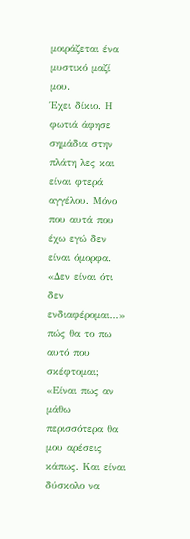μοιράζεται ένα μυστικό μαζί μου.
Έχει δίκιο. Η φωτιά άφησε σημάδια στην πλάτη λες και είναι φτερά αγγέλου. Μόνο που αυτά που έχω εγώ δεν είναι όμορφα.
«Δεν είναι ότι δεν ενδιαφέρομαι…» πώς θα το πω αυτό που σκέφτομαι; «Είναι πως αν μάθω περισσότερα θα μου αρέσεις κάπως. Και είναι δύσκολο να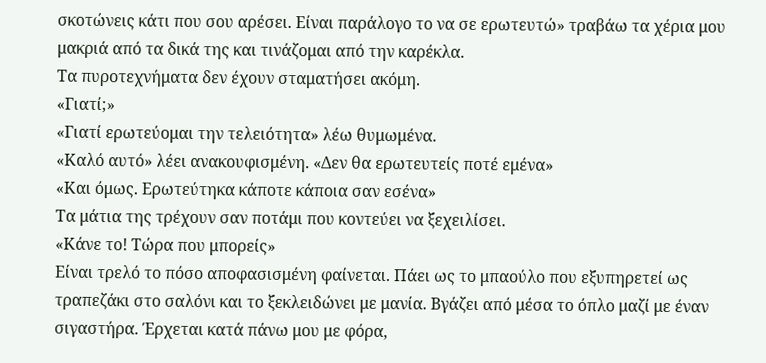σκοτώνεις κάτι που σου αρέσει. Είναι παράλογο το να σε ερωτευτώ» τραβάω τα χέρια μου μακριά από τα δικά της και τινάζομαι από την καρέκλα.
Τα πυροτεχνήματα δεν έχουν σταματήσει ακόμη.
«Γιατί;»
«Γιατί ερωτεύομαι την τελειότητα» λέω θυμωμένα.
«Καλό αυτό» λέει ανακουφισμένη. «Δεν θα ερωτευτείς ποτέ εμένα»
«Και όμως. Ερωτεύτηκα κάποτε κάποια σαν εσένα»
Τα μάτια της τρέχουν σαν ποτάμι που κοντεύει να ξεχειλίσει.
«Κάνε το! Τώρα που μπορείς»
Είναι τρελό το πόσο αποφασισμένη φαίνεται. Πάει ως το μπαούλο που εξυπηρετεί ως τραπεζάκι στο σαλόνι και το ξεκλειδώνει με μανία. Βγάζει από μέσα το όπλο μαζί με έναν σιγαστήρα. Έρχεται κατά πάνω μου με φόρα,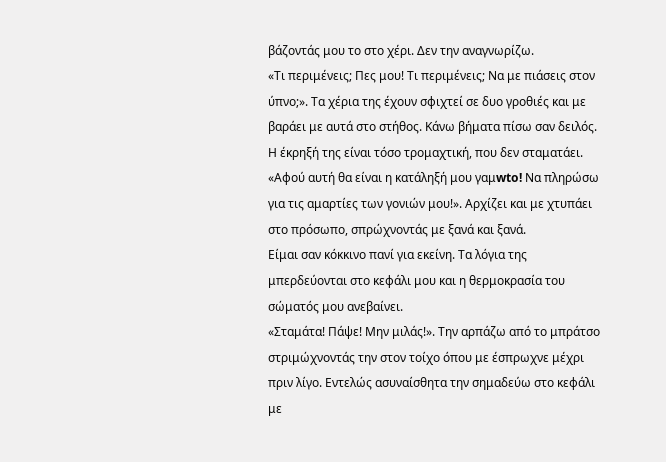βάζοντάς μου το στο χέρι. Δεν την αναγνωρίζω.
«Τι περιμένεις; Πες μου! Τι περιμένεις; Να με πιάσεις στον ύπνο;». Τα χέρια της έχουν σφιχτεί σε δυο γροθιές και με βαράει με αυτά στο στήθος. Κάνω βήματα πίσω σαν δειλός. Η έκρηξή της είναι τόσο τρομαχτική, που δεν σταματάει. «Αφού αυτή θα είναι η κατάληξή μου γαμwto! Να πληρώσω για τις αμαρτίες των γονιών μου!». Αρχίζει και με χτυπάει στο πρόσωπο, σπρώχνοντάς με ξανά και ξανά.
Είμαι σαν κόκκινο πανί για εκείνη. Τα λόγια της μπερδεύονται στο κεφάλι μου και η θερμοκρασία του σώματός μου ανεβαίνει.
«Σταμάτα! Πάψε! Μην μιλάς!». Την αρπάζω από το μπράτσο στριμώχνοντάς την στον τοίχο όπου με έσπρωχνε μέχρι πριν λίγο. Εντελώς ασυναίσθητα την σημαδεύω στο κεφάλι με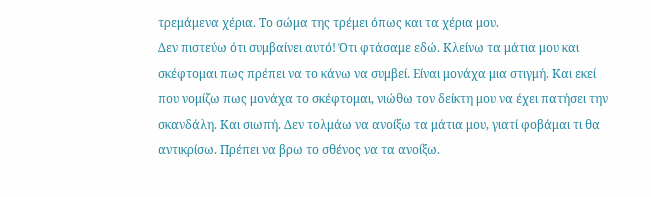τρεμάμενα χέρια. Το σώμα της τρέμει όπως και τα χέρια μου.
Δεν πιστεύω ότι συμβαίνει αυτό! Ότι φτάσαμε εδώ. Κλείνω τα μάτια μου και σκέφτομαι πως πρέπει να το κάνω να συμβεί. Είναι μονάχα μια στιγμή. Και εκεί που νομίζω πως μονάχα το σκέφτομαι, νιώθω τον δείκτη μου να έχει πατήσει την σκανδάλη. Και σιωπή. Δεν τολμάω να ανοίξω τα μάτια μου, γιατί φοβάμαι τι θα αντικρίσω. Πρέπει να βρω το σθένος να τα ανοίξω.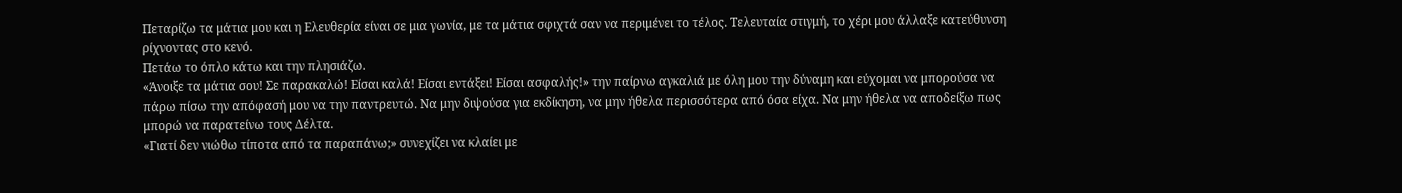Πεταρίζω τα μάτια μου και η Ελευθερία είναι σε μια γωνία, με τα μάτια σφιχτά σαν να περιμένει το τέλος. Τελευταία στιγμή, το χέρι μου άλλαξε κατεύθυνση ρίχνοντας στο κενό.
Πετάω το όπλο κάτω και την πλησιάζω.
«Άνοιξε τα μάτια σου! Σε παρακαλώ! Είσαι καλά! Είσαι εντάξει! Είσαι ασφαλής!» την παίρνω αγκαλιά με όλη μου την δύναμη και εύχομαι να μπορούσα να πάρω πίσω την απόφασή μου να την παντρευτώ. Να μην διψούσα για εκδίκηση, να μην ήθελα περισσότερα από όσα είχα. Να μην ήθελα να αποδείξω πως μπορώ να παρατείνω τους Δέλτα.
«Γιατί δεν νιώθω τίποτα από τα παραπάνω;» συνεχίζει να κλαίει με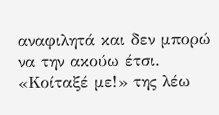αναφιλητά και δεν μπορώ να την ακούω έτσι.
«Κοίταξέ με!» της λέω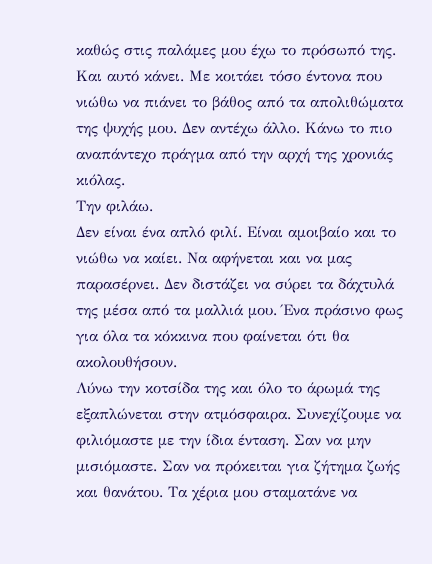καθώς στις παλάμες μου έχω το πρόσωπό της.
Και αυτό κάνει. Με κοιτάει τόσο έντονα που νιώθω να πιάνει το βάθος από τα απολιθώματα της ψυχής μου. Δεν αντέχω άλλο. Κάνω το πιο αναπάντεχο πράγμα από την αρχή της χρονιάς κιόλας.
Την φιλάω.
Δεν είναι ένα απλό φιλί. Είναι αμοιβαίο και το νιώθω να καίει. Να αφήνεται και να μας παρασέρνει. Δεν διστάζει να σύρει τα δάχτυλά της μέσα από τα μαλλιά μου. Ένα πράσινο φως για όλα τα κόκκινα που φαίνεται ότι θα ακολουθήσουν.
Λύνω την κοτσίδα της και όλο το άρωμά της εξαπλώνεται στην ατμόσφαιρα. Συνεχίζουμε να φιλιόμαστε με την ίδια ένταση. Σαν να μην μισιόμαστε. Σαν να πρόκειται για ζήτημα ζωής και θανάτου. Τα χέρια μου σταματάνε να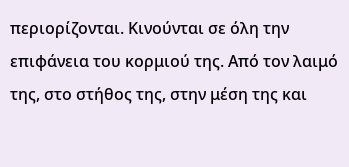περιορίζονται. Κινούνται σε όλη την επιφάνεια του κορμιού της. Από τον λαιμό της, στο στήθος της, στην μέση της και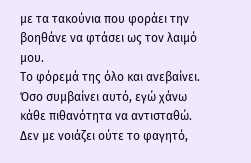με τα τακούνια που φοράει την βοηθάνε να φτάσει ως τον λαιμό μου.
Το φόρεμά της όλο και ανεβαίνει. Όσο συμβαίνει αυτό, εγώ χάνω κάθε πιθανότητα να αντισταθώ. Δεν με νοιάζει ούτε το φαγητό,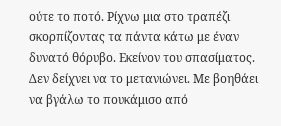ούτε το ποτό. Ρίχνω μια στο τραπέζι σκορπίζοντας τα πάντα κάτω με έναν δυνατό θόρυβο. Εκείνον του σπασίματος.
Δεν δείχνει να το μετανιώνει. Με βοηθάει να βγάλω το πουκάμισο από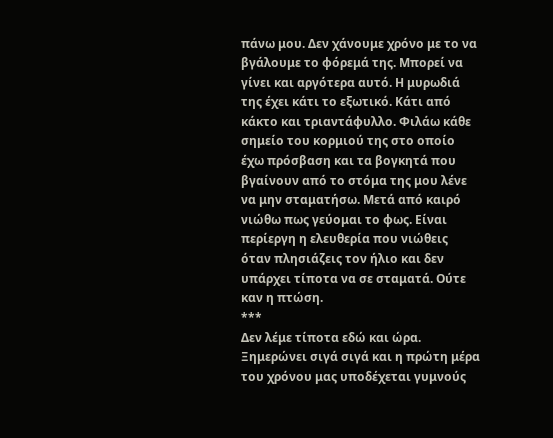πάνω μου. Δεν χάνουμε χρόνο με το να βγάλουμε το φόρεμά της. Μπορεί να γίνει και αργότερα αυτό. Η μυρωδιά της έχει κάτι το εξωτικό. Κάτι από κάκτο και τριαντάφυλλο. Φιλάω κάθε σημείο του κορμιού της στο οποίο έχω πρόσβαση και τα βογκητά που βγαίνουν από το στόμα της μου λένε να μην σταματήσω. Μετά από καιρό νιώθω πως γεύομαι το φως. Είναι περίεργη η ελευθερία που νιώθεις όταν πλησιάζεις τον ήλιο και δεν υπάρχει τίποτα να σε σταματά. Ούτε καν η πτώση.
***
Δεν λέμε τίποτα εδώ και ώρα. Ξημερώνει σιγά σιγά και η πρώτη μέρα του χρόνου μας υποδέχεται γυμνούς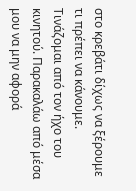στο κρεβάτι δίχως να ξέρουμε τι πρέπει να κάνουμε.
Τινάζομαι από τον ήχο του κινητού. Παρακαλάω από μέσα μου να μην αφορά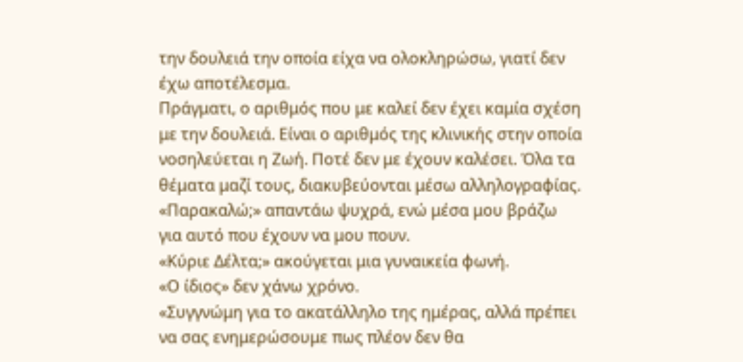την δουλειά την οποία είχα να ολοκληρώσω, γιατί δεν έχω αποτέλεσμα.
Πράγματι, ο αριθμός που με καλεί δεν έχει καμία σχέση με την δουλειά. Είναι ο αριθμός της κλινικής στην οποία νοσηλεύεται η Ζωή. Ποτέ δεν με έχουν καλέσει. Όλα τα θέματα μαζί τους, διακυβεύονται μέσω αλληλογραφίας.
«Παρακαλώ;» απαντάω ψυχρά, ενώ μέσα μου βράζω για αυτό που έχουν να μου πουν.
«Κύριε Δέλτα;» ακούγεται μια γυναικεία φωνή.
«Ο ίδιος» δεν χάνω χρόνο.
«Συγγνώμη για το ακατάλληλο της ημέρας, αλλά πρέπει να σας ενημερώσουμε πως πλέον δεν θα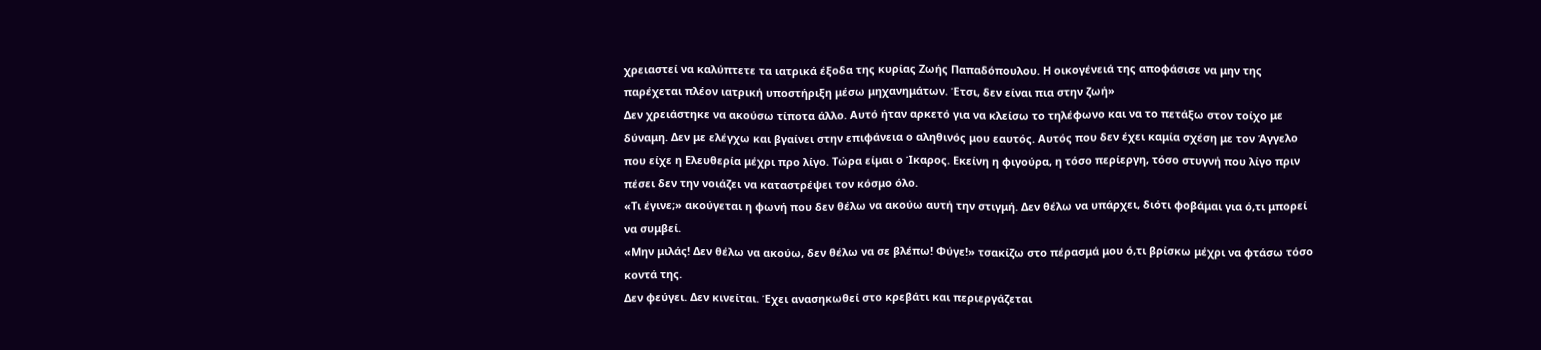χρειαστεί να καλύπτετε τα ιατρικά έξοδα της κυρίας Ζωής Παπαδόπουλου. Η οικογένειά της αποφάσισε να μην της παρέχεται πλέον ιατρική υποστήριξη μέσω μηχανημάτων. Έτσι, δεν είναι πια στην ζωή»
Δεν χρειάστηκε να ακούσω τίποτα άλλο. Αυτό ήταν αρκετό για να κλείσω το τηλέφωνο και να το πετάξω στον τοίχο με δύναμη. Δεν με ελέγχω και βγαίνει στην επιφάνεια ο αληθινός μου εαυτός. Αυτός που δεν έχει καμία σχέση με τον Άγγελο που είχε η Ελευθερία μέχρι προ λίγο. Τώρα είμαι ο Ίκαρος. Εκείνη η φιγούρα, η τόσο περίεργη, τόσο στυγνή που λίγο πριν πέσει δεν την νοιάζει να καταστρέψει τον κόσμο όλο.
«Τι έγινε;» ακούγεται η φωνή που δεν θέλω να ακούω αυτή την στιγμή. Δεν θέλω να υπάρχει, διότι φοβάμαι για ό,τι μπορεί να συμβεί.
«Μην μιλάς! Δεν θέλω να ακούω, δεν θέλω να σε βλέπω! Φύγε!» τσακίζω στο πέρασμά μου ό,τι βρίσκω μέχρι να φτάσω τόσο κοντά της.
Δεν φεύγει. Δεν κινείται. Έχει ανασηκωθεί στο κρεβάτι και περιεργάζεται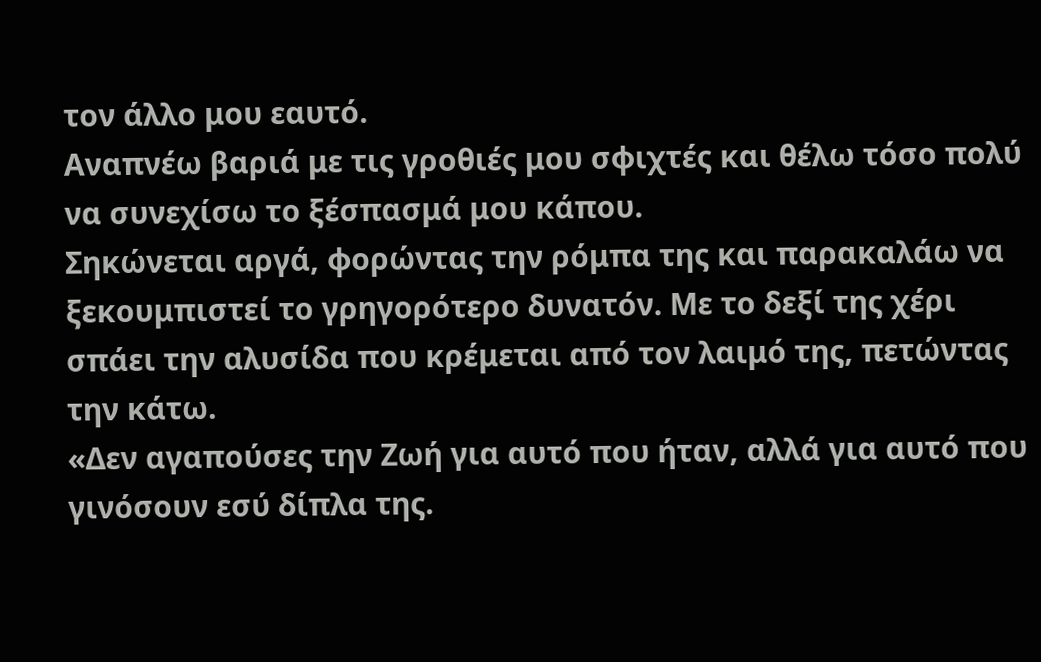τον άλλο μου εαυτό.
Αναπνέω βαριά με τις γροθιές μου σφιχτές και θέλω τόσο πολύ να συνεχίσω το ξέσπασμά μου κάπου.
Σηκώνεται αργά, φορώντας την ρόμπα της και παρακαλάω να ξεκουμπιστεί το γρηγορότερο δυνατόν. Με το δεξί της χέρι σπάει την αλυσίδα που κρέμεται από τον λαιμό της, πετώντας την κάτω.
«Δεν αγαπούσες την Ζωή για αυτό που ήταν, αλλά για αυτό που γινόσουν εσύ δίπλα της.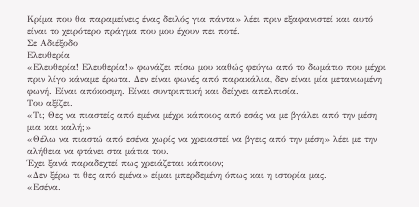Κρίμα που θα παραμείνεις ένας δειλός για πάντα» λέει πριν εξαφανιστεί και αυτό είναι το χειρότερο πράγμα που μου έχουν πει ποτέ.
Σε Αδιέξοδο
Ελευθερία
«Ελευθερία! Ελευθερία!» φωνάζει πίσω μου καθώς φεύγω από το δωμάτιο που μέχρι πριν λίγο κάναμε έρωτα. Δεν είναι φωνές από παρακάλια, δεν είναι μία μετανιωμένη φωνή. Είναι απόκοσμη. Είναι συντριπτική και δείχνει απελπισία.
Του αξίζει.
«Τι; Θες να πιαστείς από εμένα μέχρι κάποιος από εσάς να με βγάλει από την μέση μια και καλή;»
«Θέλω να πιαστώ από εσένα χωρίς να χρειαστεί να βγεις από την μέση» λέει με την αλήθεια να φτάνει στα μάτια του.
Έχει ξανά παραδεχτεί πως χρειάζεται κάποιον;
«Δεν ξέρω τι θες από εμένα» είμαι μπερδεμένη όπως και η ιστορία μας.
«Εσένα.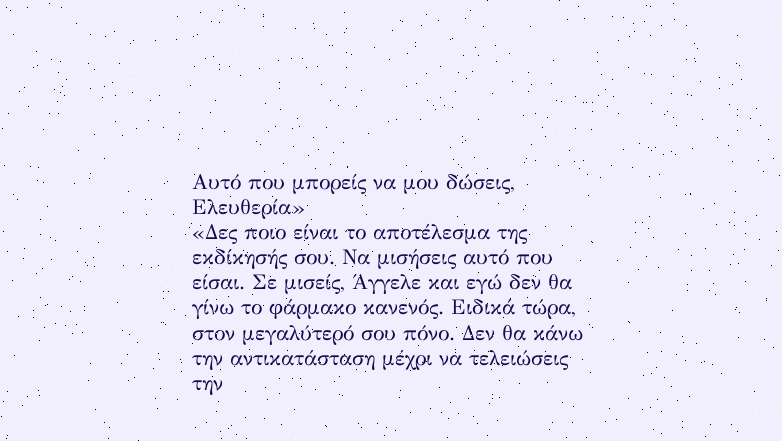Αυτό που μπορείς να μου δώσεις, Ελευθερία»
«Δες ποιο είναι το αποτέλεσμα της εκδίκησής σου. Να μισήσεις αυτό που είσαι. Σε μισείς, Άγγελε και εγώ δεν θα γίνω το φάρμακο κανενός. Ειδικά τώρα, στον μεγαλύτερό σου πόνο. Δεν θα κάνω την αντικατάσταση μέχρι να τελειώσεις την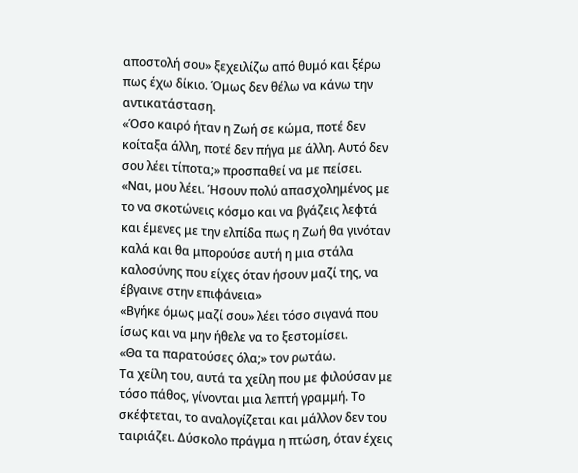αποστολή σου» ξεχειλίζω από θυμό και ξέρω πως έχω δίκιο. Όμως δεν θέλω να κάνω την αντικατάσταση.
«Όσο καιρό ήταν η Ζωή σε κώμα, ποτέ δεν κοίταξα άλλη, ποτέ δεν πήγα με άλλη. Αυτό δεν σου λέει τίποτα;» προσπαθεί να με πείσει.
«Ναι, μου λέει. Ήσουν πολύ απασχολημένος με το να σκοτώνεις κόσμο και να βγάζεις λεφτά και έμενες με την ελπίδα πως η Ζωή θα γινόταν καλά και θα μπορούσε αυτή η μια στάλα καλοσύνης που είχες όταν ήσουν μαζί της, να έβγαινε στην επιφάνεια»
«Βγήκε όμως μαζί σου» λέει τόσο σιγανά που ίσως και να μην ήθελε να το ξεστομίσει.
«Θα τα παρατούσες όλα;» τον ρωτάω.
Τα χείλη του, αυτά τα χείλη που με φιλούσαν με τόσο πάθος, γίνονται μια λεπτή γραμμή. Το σκέφτεται, το αναλογίζεται και μάλλον δεν του ταιριάζει. Δύσκολο πράγμα η πτώση, όταν έχεις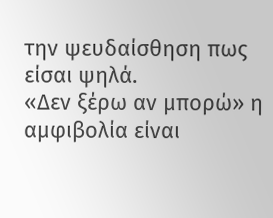την ψευδαίσθηση πως είσαι ψηλά.
«Δεν ξέρω αν μπορώ» η αμφιβολία είναι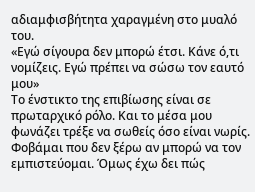αδιαμφισβήτητα χαραγμένη στο μυαλό του.
«Εγώ σίγουρα δεν μπορώ έτσι. Κάνε ό,τι νομίζεις. Εγώ πρέπει να σώσω τον εαυτό μου»
Το ένστικτο της επιβίωσης είναι σε πρωταρχικό ρόλο. Και το μέσα μου φωνάζει τρέξε να σωθείς όσο είναι νωρίς. Φοβάμαι που δεν ξέρω αν μπορώ να τον εμπιστεύομαι. Όμως έχω δει πώς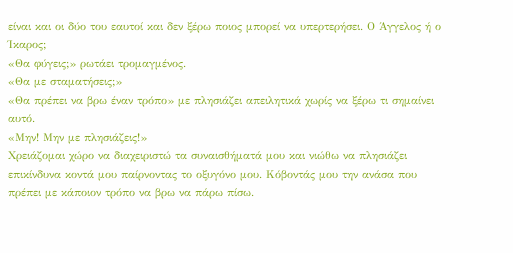είναι και οι δύο του εαυτοί και δεν ξέρω ποιος μπορεί να υπερτερήσει. Ο Άγγελος ή ο Ίκαρος;
«Θα φύγεις;» ρωτάει τρομαγμένος.
«Θα με σταματήσεις;»
«Θα πρέπει να βρω έναν τρόπο» με πλησιάζει απειλητικά χωρίς να ξέρω τι σημαίνει αυτό.
«Μην! Μην με πλησιάζεις!»
Χρειάζομαι χώρο να διαχειριστώ τα συναισθήματά μου και νιώθω να πλησιάζει επικίνδυνα κοντά μου παίρνοντας το οξυγόνο μου. Κόβοντάς μου την ανάσα που πρέπει με κάποιον τρόπο να βρω να πάρω πίσω.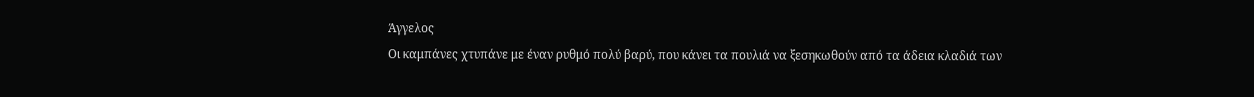Άγγελος
Οι καμπάνες χτυπάνε με έναν ρυθμό πολύ βαρύ, που κάνει τα πουλιά να ξεσηκωθούν από τα άδεια κλαδιά των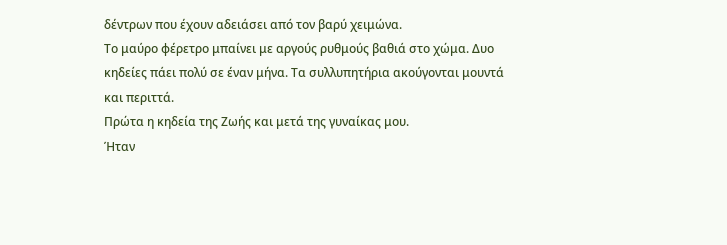δέντρων που έχουν αδειάσει από τον βαρύ χειμώνα.
Το μαύρο φέρετρο μπαίνει με αργούς ρυθμούς βαθιά στο χώμα. Δυο κηδείες πάει πολύ σε έναν μήνα. Τα συλλυπητήρια ακούγονται μουντά και περιττά.
Πρώτα η κηδεία της Ζωής και μετά της γυναίκας μου.
Ήταν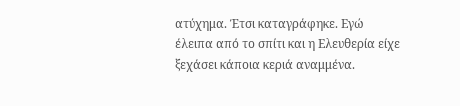ατύχημα. Έτσι καταγράφηκε. Εγώ έλειπα από το σπίτι και η Ελευθερία είχε ξεχάσει κάποια κεριά αναμμένα.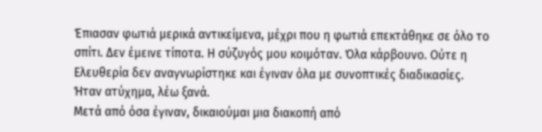Έπιασαν φωτιά μερικά αντικείμενα, μέχρι που η φωτιά επεκτάθηκε σε όλο το σπίτι. Δεν έμεινε τίποτα. Η σύζυγός μου κοιμόταν. Όλα κάρβουνο. Ούτε η Ελευθερία δεν αναγνωρίστηκε και έγιναν όλα με συνοπτικές διαδικασίες.
Ήταν ατύχημα, λέω ξανά.
Μετά από όσα έγιναν, δικαιούμαι μια διακοπή από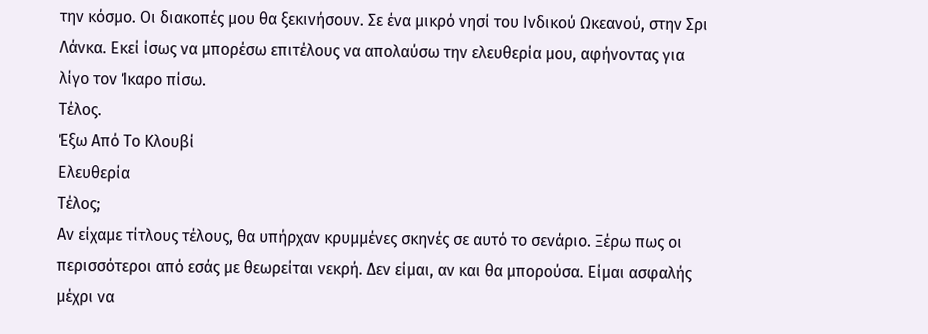την κόσμο. Οι διακοπές μου θα ξεκινήσουν. Σε ένα μικρό νησί του Ινδικού Ωκεανού, στην Σρι Λάνκα. Εκεί ίσως να μπορέσω επιτέλους να απολαύσω την ελευθερία μου, αφήνοντας για λίγο τον Ίκαρο πίσω.
Τέλος.
Έξω Από Το Κλουβί
Ελευθερία
Τέλος;
Αν είχαμε τίτλους τέλους, θα υπήρχαν κρυμμένες σκηνές σε αυτό το σενάριο. Ξέρω πως οι περισσότεροι από εσάς με θεωρείται νεκρή. Δεν είμαι, αν και θα μπορούσα. Είμαι ασφαλής μέχρι να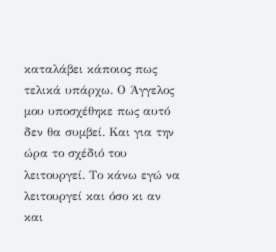καταλάβει κάποιος πως τελικά υπάρχω. Ο Άγγελος μου υποσχέθηκε πως αυτό δεν θα συμβεί. Και για την ώρα το σχέδιό του λειτουργεί. Το κάνω εγώ να λειτουργεί και όσο κι αν και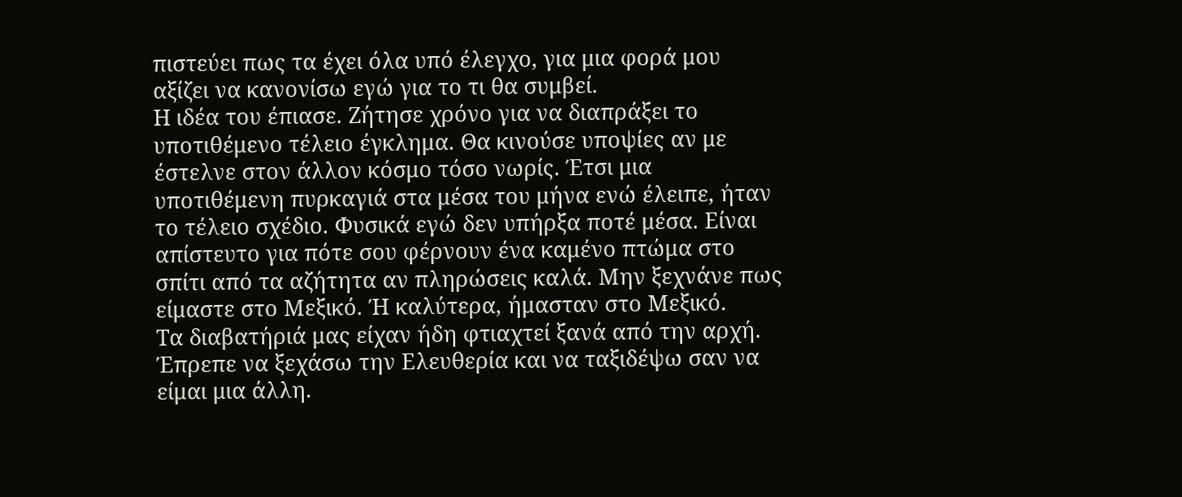πιστεύει πως τα έχει όλα υπό έλεγχο, για μια φορά μου αξίζει να κανονίσω εγώ για το τι θα συμβεί.
Η ιδέα του έπιασε. Ζήτησε χρόνο για να διαπράξει το υποτιθέμενο τέλειο έγκλημα. Θα κινούσε υποψίες αν με έστελνε στον άλλον κόσμο τόσο νωρίς. Έτσι μια υποτιθέμενη πυρκαγιά στα μέσα του μήνα ενώ έλειπε, ήταν το τέλειο σχέδιο. Φυσικά εγώ δεν υπήρξα ποτέ μέσα. Είναι απίστευτο για πότε σου φέρνουν ένα καμένο πτώμα στο σπίτι από τα αζήτητα αν πληρώσεις καλά. Μην ξεχνάνε πως είμαστε στο Μεξικό. Ή καλύτερα, ήμασταν στο Μεξικό.
Τα διαβατήριά μας είχαν ήδη φτιαχτεί ξανά από την αρχή. Έπρεπε να ξεχάσω την Ελευθερία και να ταξιδέψω σαν να είμαι μια άλλη.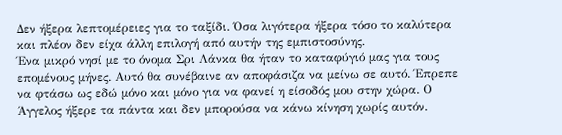Δεν ήξερα λεπτομέρειες για το ταξίδι. Όσα λιγότερα ήξερα τόσο το καλύτερα και πλέον δεν είχα άλλη επιλογή από αυτήν της εμπιστοσύνης.
Ένα μικρό νησί με το όνομα Σρι Λάνκα θα ήταν το καταφύγιό μας για τους επομένους μήνες. Αυτό θα συνέβαινε αν αποφάσιζα να μείνω σε αυτό. Έπρεπε να φτάσω ως εδώ μόνο και μόνο για να φανεί η είσοδός μου στην χώρα. Ο Άγγελος ήξερε τα πάντα και δεν μπορούσα να κάνω κίνηση χωρίς αυτόν.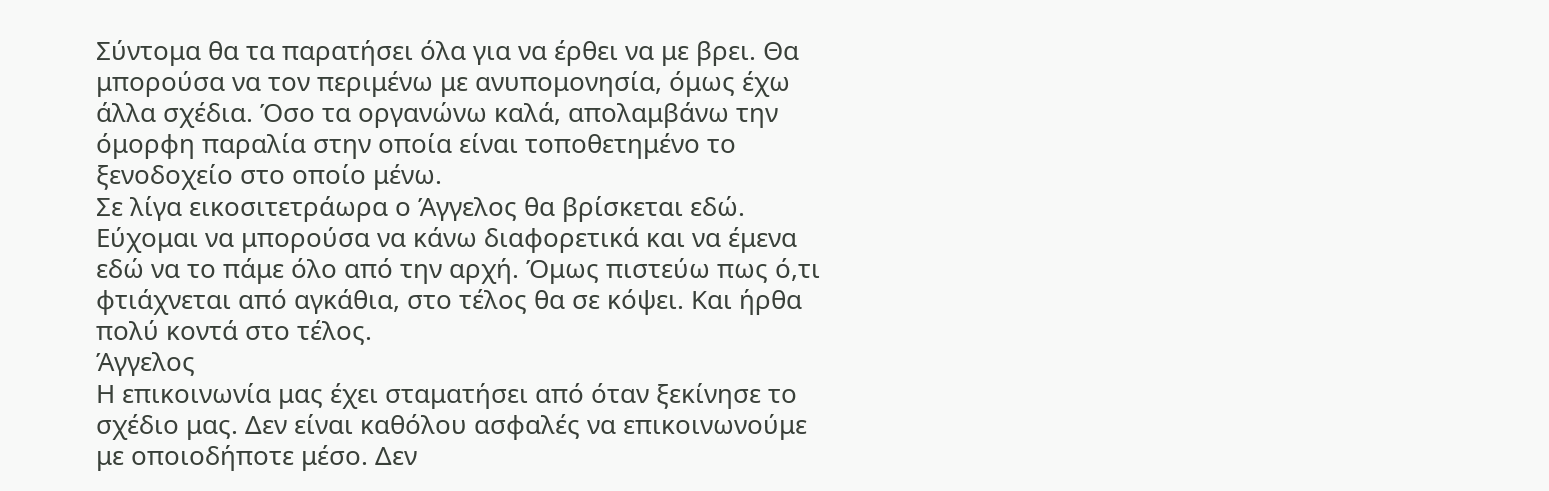Σύντομα θα τα παρατήσει όλα για να έρθει να με βρει. Θα μπορούσα να τον περιμένω με ανυπομονησία, όμως έχω άλλα σχέδια. Όσο τα οργανώνω καλά, απολαμβάνω την όμορφη παραλία στην οποία είναι τοποθετημένο το ξενοδοχείο στο οποίο μένω.
Σε λίγα εικοσιτετράωρα ο Άγγελος θα βρίσκεται εδώ. Εύχομαι να μπορούσα να κάνω διαφορετικά και να έμενα εδώ να το πάμε όλο από την αρχή. Όμως πιστεύω πως ό,τι φτιάχνεται από αγκάθια, στο τέλος θα σε κόψει. Και ήρθα πολύ κοντά στο τέλος.
Άγγελος
Η επικοινωνία μας έχει σταματήσει από όταν ξεκίνησε το σχέδιο μας. Δεν είναι καθόλου ασφαλές να επικοινωνούμε με οποιοδήποτε μέσο. Δεν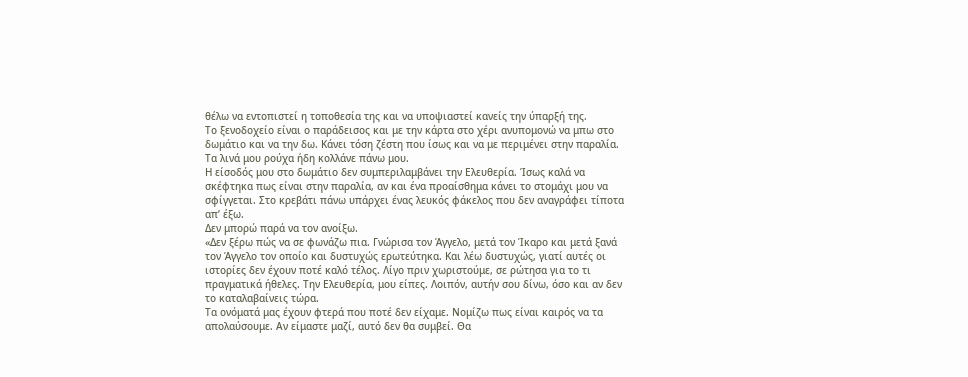θέλω να εντοπιστεί η τοποθεσία της και να υποψιαστεί κανείς την ύπαρξή της.
Το ξενοδοχείο είναι ο παράδεισος και με την κάρτα στο χέρι ανυπομονώ να μπω στο δωμάτιο και να την δω. Κάνει τόση ζέστη που ίσως και να με περιμένει στην παραλία. Τα λινά μου ρούχα ήδη κολλάνε πάνω μου.
Η είσοδός μου στο δωμάτιο δεν συμπεριλαμβάνει την Ελευθερία. Ίσως καλά να σκέφτηκα πως είναι στην παραλία, αν και ένα προαίσθημα κάνει το στομάχι μου να σφίγγεται. Στο κρεβάτι πάνω υπάρχει ένας λευκός φάκελος που δεν αναγράφει τίποτα απ’ έξω.
Δεν μπορώ παρά να τον ανοίξω.
«Δεν ξέρω πώς να σε φωνάζω πια. Γνώρισα τον Άγγελο, μετά τον Ίκαρο και μετά ξανά τον Άγγελο τον οποίο και δυστυχώς ερωτεύτηκα. Και λέω δυστυχώς, γιατί αυτές οι ιστορίες δεν έχουν ποτέ καλό τέλος. Λίγο πριν χωριστούμε, σε ρώτησα για το τι πραγματικά ήθελες. Την Ελευθερία, μου είπες. Λοιπόν, αυτήν σου δίνω, όσο και αν δεν το καταλαβαίνεις τώρα.
Τα ονόματά μας έχουν φτερά που ποτέ δεν είχαμε. Νομίζω πως είναι καιρός να τα απολαύσουμε. Αν είμαστε μαζί, αυτό δεν θα συμβεί. Θα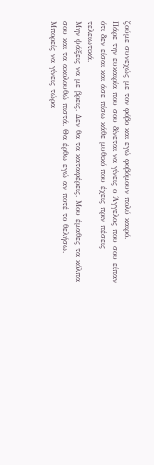ζούμε συνεχώς με τον φόβο και εγώ φοβόμουν πολύ καιρό.
Πάρε την ευκαιρία που σου δίνεται να γίνεις ο Άγγελος που σου είπαν ότι δεν είσαι και άσε πίσω κάθε μυθικό που έχεις πριν πέσεις τελειωτικά.
Μην ψάξεις να με βρεις. Δεν θα τα καταφέρεις. Μου έμαθες τα κόλπα σου και τα ακολουθώ πιστά. Θα έρθω εγώ αν ποτέ το θελήσω. Μπορείς να γίνεις τώρα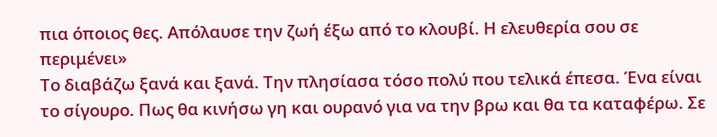πια όποιος θες. Απόλαυσε την ζωή έξω από το κλουβί. Η ελευθερία σου σε περιμένει»
Το διαβάζω ξανά και ξανά. Την πλησίασα τόσο πολύ που τελικά έπεσα. Ένα είναι το σίγουρο. Πως θα κινήσω γη και ουρανό για να την βρω και θα τα καταφέρω. Σε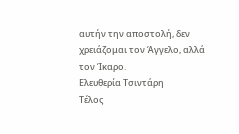αυτήν την αποστολή, δεν χρειάζομαι τον Άγγελο, αλλά τον Ίκαρο.
Ελευθερία Τσιντάρη
Τέλος